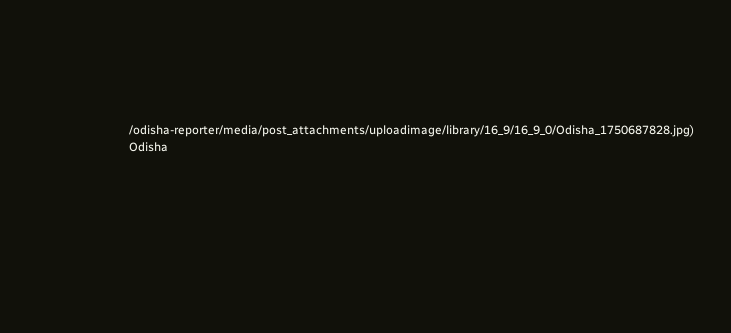/odisha-reporter/media/post_attachments/uploadimage/library/16_9/16_9_0/Odisha_1750687828.jpg)
Odisha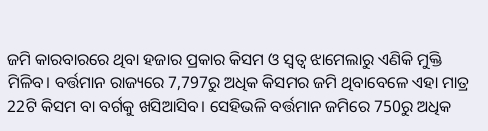ଜମି କାରବାରରେ ଥିବା ହଜାର ପ୍ରକାର କିସମ ଓ ସ୍ବତ୍ବ ଝାମେଲାରୁ ଏଣିକି ମୁକ୍ତି ମିଳିବ। ବର୍ତ୍ତମାନ ରାଜ୍ୟରେ 7,797ରୁ ଅଧିକ କିସମର ଜମି ଥିବାବେଳେ ଏହା ମାତ୍ର 22ଟି କିସମ ବା ବର୍ଗକୁ ଖସିଆସିବ। ସେହିଭଳି ବର୍ତ୍ତମାନ ଜମିରେ 750ରୁ ଅଧିକ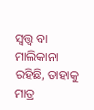ସ୍ବତ୍ତ୍ବ ବା ମାଲିକାନା ରହିଛି, ତାହାକୁ ମାତ୍ର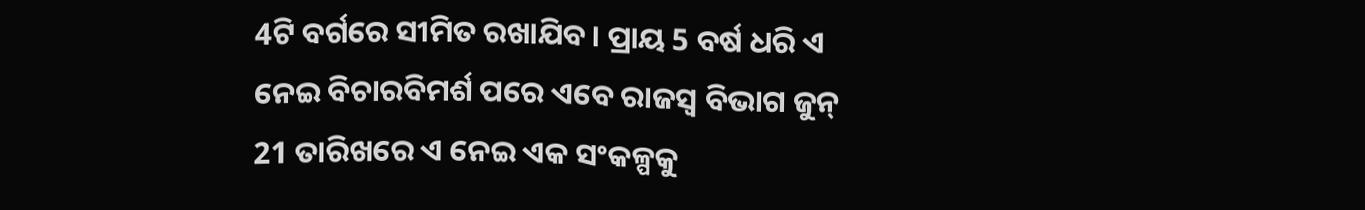4ଟି ବର୍ଗରେ ସୀମିତ ରଖାଯିବ। ପ୍ରାୟ 5 ବର୍ଷ ଧରି ଏ ନେଇ ବିଚାରବିମର୍ଶ ପରେ ଏବେ ରାଜସ୍ବ ବିଭାଗ ଜୁନ୍ 21 ତାରିଖରେ ଏ ନେଇ ଏକ ସଂକଳ୍ପକୁ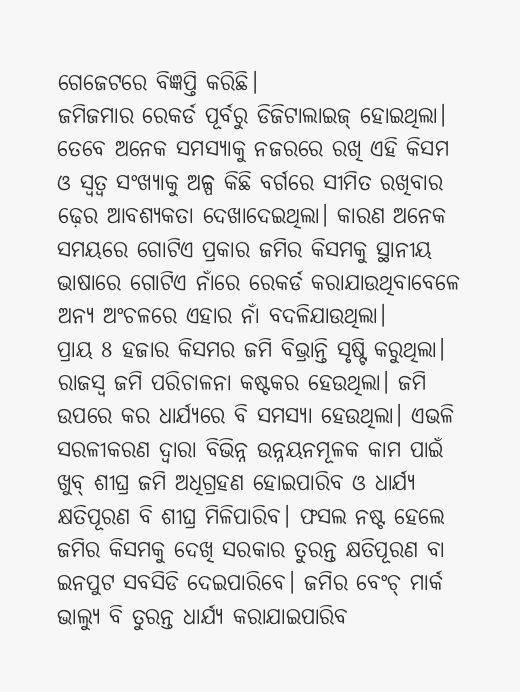ଗେଜେଟରେ ବିଜ୍ଞପ୍ତି କରିଛି।
ଜମିଜମାର ରେକର୍ଡ ପୂର୍ବରୁ ଡିଜିଟାଲାଇଜ୍ ହୋଇଥିଲା। ତେବେ ଅନେକ ସମସ୍ୟାକୁ ନଜରରେ ରଖି ଏହି କିସମ ଓ ସ୍ବତ୍ବ ସଂଖ୍ୟାକୁ ଅଳ୍ପ କିଛି ବର୍ଗରେ ସୀମିତ ରଖିବାର ଢ଼େର ଆବଶ୍ୟକତା ଦେଖାଦେଇଥିଲା। କାରଣ ଅନେକ ସମୟରେ ଗୋଟିଏ ପ୍ରକାର ଜମିର କିସମକୁ ସ୍ଥାନୀୟ ଭାଷାରେ ଗୋଟିଏ ନାଁରେ ରେକର୍ଡ କରାଯାଉଥିବାବେଳେ ଅନ୍ୟ ଅଂଚଳରେ ଏହାର ନାଁ ବଦଳିଯାଉଥିଲା।
ପ୍ରାୟ 8 ହଜାର କିସମର ଜମି ବିଭ୍ରାନ୍ତି ସୃଷ୍ଟି କରୁଥିଲା। ରାଜସ୍ବ ଜମି ପରିଚାଳନା କଷ୍ଟକର ହେଉଥିଲା। ଜମି ଉପରେ କର ଧାର୍ଯ୍ୟରେ ବି ସମସ୍ୟା ହେଉଥିଲା। ଏଭଳି ସରଳୀକରଣ ଦ୍ବାରା ବିଭିନ୍ନ ଉନ୍ନୟନମୂଳକ କାମ ପାଇଁ ଖୁବ୍ ଶୀଘ୍ର ଜମି ଅଧିଗ୍ରହଣ ହୋଇପାରିବ ଓ ଧାର୍ଯ୍ୟ କ୍ଷତିପୂରଣ ବି ଶୀଘ୍ର ମିଳିପାରିବ। ଫସଲ ନଷ୍ଟ ହେଲେ ଜମିର କିସମକୁ ଦେଖି ସରକାର ତୁରନ୍ତ କ୍ଷତିପୂରଣ ବା ଇନପୁଟ ସବସିଡି ଦେଇପାରିବେ। ଜମିର ବେଂଚ୍ ମାର୍କ ଭାଲ୍ୟୁ ବି ତୁରନ୍ତ ଧାର୍ଯ୍ୟ କରାଯାଇପାରିବ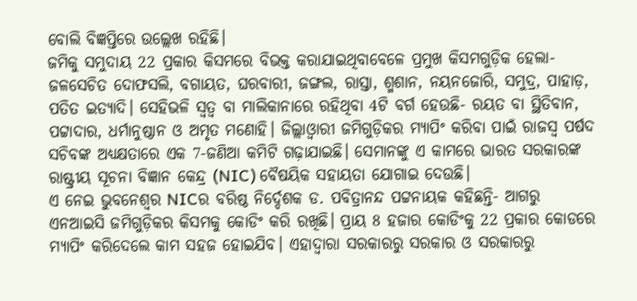ବୋଲି ବିଜ୍ଞପ୍ତିରେ ଉଲ୍ଲେଖ ରହିଛି।
ଜମିକୁ ସମୁଦାୟ 22 ପ୍ରକାର କିସମରେ ବିଭକ୍ତ କରାଯାଇଥିବାବେଳେ ପ୍ରମୁଖ କିସମଗୁଡ଼ିକ ହେଲା- ଜଳସେଚିତ ଦୋଫସଲି, ବଗାୟତ, ଘରବାରୀ, ଜଙ୍ଗଲ, ରାସ୍ତା, ଶ୍ମଶାନ, ନୟନଜୋରି, ସମୁଦ୍ର, ପାହାଡ଼, ପତିତ ଇତ୍ୟାଦି। ସେହିଭଳି ସ୍ବତ୍ବ ବା ମାଲିକାନାରେ ରହିଥିବା 4ଟି ବର୍ଗ ହେଉଛି- ରୟତ ବା ସ୍ଥିତିବାନ, ପଟ୍ଟାଦାର, ଧର୍ମାନୁଷ୍ଠାନ ଓ ଅମୃତ ମଣୋହି। ଜିଲ୍ଲାଓ୍ବାରୀ ଜମିଗୁଡ଼ିକର ମ୍ୟାପିଂ କରିବା ପାଇଁ ରାଜସ୍ବ ପର୍ଷଦ ସଚିବଙ୍କ ଅଧ୍ୟକ୍ଷତାରେ ଏକ 7-ଜଣିଆ କମିଟି ଗଢ଼ାଯାଇଛି। ସେମାନଙ୍କୁ ଏ କାମରେ ଭାରତ ସରକାରଙ୍କ ରାଷ୍ଟ୍ରୀୟ ସୂଚନା ବିଜ୍ଞାନ କେନ୍ଦ୍ର (NIC) ବୈଷୟିକ ସହାୟତା ଯୋଗାଇ ଦେଉଛି।
ଏ ନେଇ ଭୁବନେଶ୍ବର NICର ବରିଷ୍ଠ ନିର୍ଦ୍ଦେଶକ ଡ. ପବିତ୍ରାନନ୍ଦ ପଟ୍ଟନାୟକ କହିଛନ୍ତି- ଆଗରୁ ଏନଆଇସି ଜମିଗୁଡ଼ିକର କିସମକୁ କୋଡିଂ କରି ରଖିଛି। ପ୍ରାୟ 8 ହଜାର କୋଡିଂକୁ 22 ପ୍ରକାର କୋଡରେ ମ୍ୟାପିଂ କରିଦେଲେ କାମ ସହଜ ହୋଇଯିବ। ଏହାଦ୍ବାରା ସରକାରରୁ ସରକାର ଓ ସରକାରରୁ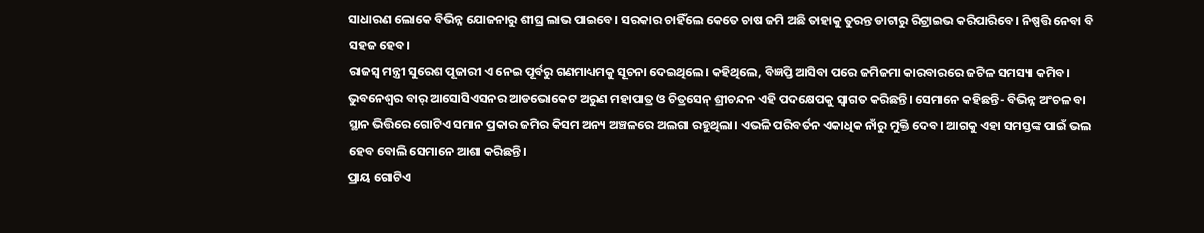ସାଧାରଣ ଲୋକେ ବିଭିନ୍ନ ଯୋଜନାରୁ ଶୀଘ୍ର ଲାଭ ପାଇବେ। ସରକାର ଚାହିଁଲେ କେତେ ଚାଷ ଜମି ଅଛି ତାହାକୁ ତୁରନ୍ତ ଡାଟାରୁ ରିଟ୍ରାଇଭ କରିପାରିବେ। ନିଷ୍ପତ୍ତି ନେବା ବି ସହଜ ହେବ।
ରାଜସ୍ବ ମନ୍ତ୍ରୀ ସୁରେଶ ପୂଜାରୀ ଏ ନେଇ ପୂର୍ବରୁ ଗଣମାଧ୍ୟମକୁ ସୂଚନା ଦେଇଥିଲେ। କହିଥିଲେ, ବିଜ୍ଞପ୍ତି ଆସିବା ପରେ ଜମିଜମା କାରବାରରେ ଜଟିଳ ସମସ୍ୟା କମିବ।
ଭୁବନେଶ୍ବର ବାର୍ ଆସୋସିଏସନର ଆଡଭୋକେଟ ଅରୁଣ ମହାପାତ୍ର ଓ ଚିତ୍ରସେନ୍ ଶ୍ରୀଚନ୍ଦନ ଏହି ପଦକ୍ଷେପକୁ ସ୍ବାଗତ କରିଛନ୍ତି। ସେମାନେ କହିଛନ୍ତି- ବିଭିନ୍ନ ଅଂଚଳ ବା ସ୍ଥାନ ଭିତ୍ତିରେ ଗୋଟିଏ ସମାନ ପ୍ରକାର ଜମିର କିସମ ଅନ୍ୟ ଅଞ୍ଚଳରେ ଅଲଗା ରହୁଥିଲା। ଏଭଳି ପରିବର୍ତନ ଏକାଧିକ ନାଁରୁ ମୁକ୍ତି ଦେବ। ଆଗକୁ ଏହା ସମସ୍ତଙ୍କ ପାଇଁ ଭଲ ହେବ ବୋଲି ସେମାନେ ଆଶା କରିଛନ୍ତି।
ପ୍ରାୟ ଗୋଟିଏ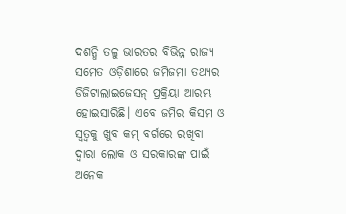ଦଶନ୍ଧି ତଳୁ ଭାରତର ବିଭିନ୍ନ ରାଜ୍ୟ ସମେତ ଓଡ଼ିଶାରେ ଜମିଜମା ତଥ୍ୟର ଡିଜିଟାଲାଇଜେସନ୍ ପ୍ରକ୍ରିୟା ଆରମ୍ଭ ହୋଇସାରିଛି। ଏବେ ଜମିର କିସମ ଓ ସ୍ବତ୍ବକୁ ଖୁବ କମ୍ ବର୍ଗରେ ରଖିବା ଦ୍ବାରା ଲୋକ ଓ ସରକାରଙ୍କ ପାଇଁ ଅନେକ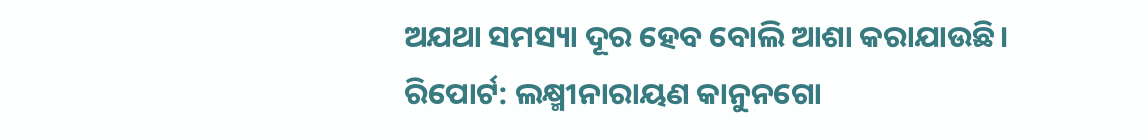ଅଯଥା ସମସ୍ୟା ଦୂର ହେବ ବୋଲି ଆଶା କରାଯାଉଛି।
ରିପୋର୍ଟ: ଲକ୍ଷ୍ମୀନାରାୟଣ କାନୁନଗୋ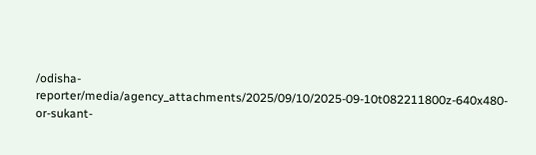/odisha-reporter/media/agency_attachments/2025/09/10/2025-09-10t082211800z-640x480-or-sukant-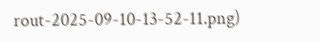rout-2025-09-10-13-52-11.png)